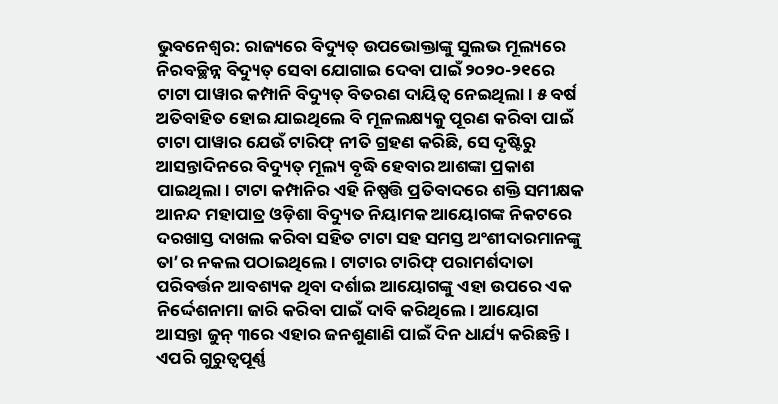ଭୁବନେଶ୍ବର: ରାଜ୍ୟରେ ବିଦ୍ୟୁତ୍ ଉପଭୋକ୍ତାଙ୍କୁ ସୁଲଭ ମୂଲ୍ୟରେ ନିରବଚ୍ଛିନ୍ନ ବିଦ୍ୟୁତ୍ ସେବା ଯୋଗାଇ ଦେବା ପାଇଁ ୨୦୨୦-୨୧ରେ ଟାଟା ପାୱାର କମ୍ପାନି ବିଦ୍ୟୁତ୍ ବିତରଣ ଦାୟିତ୍ୱ ନେଇଥିଲା। ୫ ବର୍ଷ ଅତିବାହିତ ହୋଇ ଯାଇଥିଲେ ବି ମୂଳଲକ୍ଷ୍ୟକୁ ପୂରଣ କରିବା ପାଇଁ ଟାଟା ପାୱାର ଯେଉଁ ଟାରିଫ୍ ନୀତି ଗ୍ରହଣ କରିଛି, ସେ ଦୃଷ୍ଟିରୁ ଆସନ୍ତାଦିନରେ ବିଦ୍ୟୁତ୍ ମୂଲ୍ୟ ବୃଦ୍ଧି ହେବାର ଆଶଙ୍କା ପ୍ରକାଶ ପାଇଥିଲା। ଟାଟା କମ୍ପାନିର ଏହି ନିଷ୍ପତ୍ତି ପ୍ରତିବାଦରେ ଶକ୍ତି ସମୀକ୍ଷକ ଆନନ୍ଦ ମହାପାତ୍ର ଓଡ଼ିଶା ବିଦ୍ୟୁତ ନିୟାମକ ଆୟୋଗଙ୍କ ନିକଟରେ ଦରଖାସ୍ତ ଦାଖଲ କରିବା ସହିତ ଟାଟା ସହ ସମସ୍ତ ଅଂଶୀଦାରମାନଙ୍କୁ ତା’ର ନକଲ ପଠାଇଥିଲେ। ଟାଟାର ଟାରିଫ୍ ପରାମର୍ଶଦାତା ପରିବର୍ତ୍ତନ ଆବଶ୍ୟକ ଥିବା ଦର୍ଶାଇ ଆୟୋଗଙ୍କୁ ଏହା ଉପରେ ଏକ ନିର୍ଦ୍ଦେଶନାମା ଜାରି କରିବା ପାଇଁ ଦାବି କରିଥିଲେ। ଆୟୋଗ ଆସନ୍ତା ଜୁନ୍ ୩ରେ ଏହାର ଜନଶୁଣାଣି ପାଇଁ ଦିନ ଧାର୍ଯ୍ୟ କରିଛନ୍ତି। ଏପରି ଗୁରୁତ୍ୱପୂର୍ଣ୍ଣ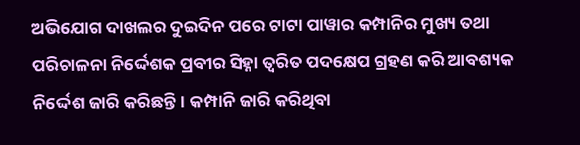ଅଭିଯୋଗ ଦାଖଲର ଦୁଇଦିନ ପରେ ଟାଟା ପାୱାର କମ୍ପାନିର ମୁଖ୍ୟ ତଥା ପରିଚାଳନା ନିର୍ଦ୍ଦେଶକ ପ୍ରବୀର ସିହ୍ନା ତ୍ୱରିତ ପଦକ୍ଷେପ ଗ୍ରହଣ କରି ଆବଶ୍ୟକ ନିର୍ଦ୍ଦେଶ ଜାରି କରିଛନ୍ତି। କମ୍ପାନି ଜାରି କରିଥିବା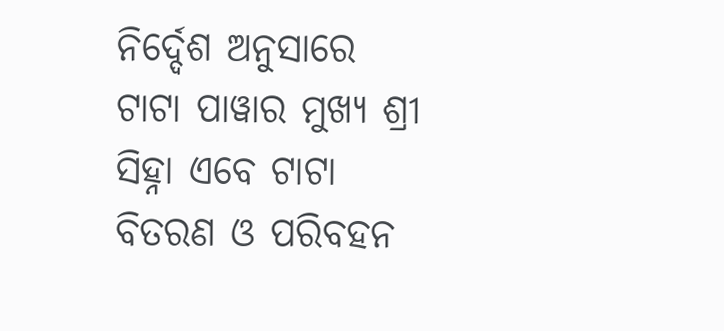ନିର୍ଦ୍ଦେଶ ଅନୁସାରେ ଟାଟା ପାୱାର ମୁଖ୍ୟ ଶ୍ରୀ ସିହ୍ନା ଏବେ ଟାଟା ବିତରଣ ଓ ପରିବହନ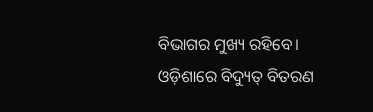ବିଭାଗର ମୁଖ୍ୟ ରହିବେ। ଓଡ଼ିଶାରେ ବିଦ୍ୟୁତ୍ ବିତରଣ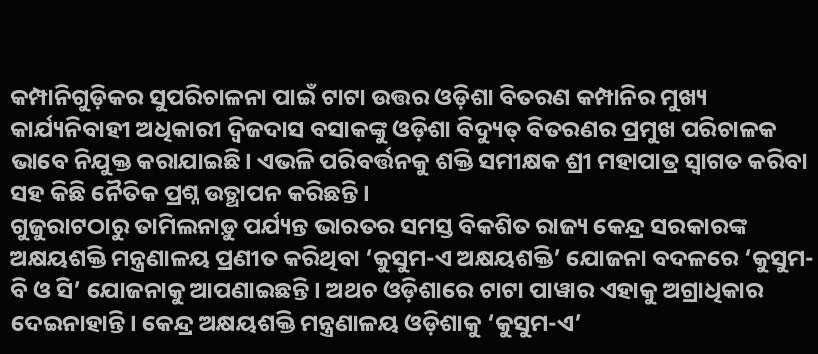କମ୍ପାନିଗୁଡ଼ିକର ସୁପରିଚାଳନା ପାଇଁ ଟାଟା ଉତ୍ତର ଓଡ଼ିଶା ବିତରଣ କମ୍ପାନିର ମୁଖ୍ୟ କାର୍ଯ୍ୟନିବାହୀ ଅଧିକାରୀ ଦ୍ୱିଜଦାସ ବସାକଙ୍କୁ ଓଡ଼ିଶା ବିଦ୍ୟୁତ୍ ବିତରଣର ପ୍ରମୁଖ ପରିଚାଳକ ଭାବେ ନିଯୁକ୍ତ କରାଯାଇଛି। ଏଭଳି ପରିବର୍ତ୍ତନକୁ ଶକ୍ତି ସମୀକ୍ଷକ ଶ୍ରୀ ମହାପାତ୍ର ସ୍ବାଗତ କରିବା ସହ କିଛି ନୈତିକ ପ୍ରଶ୍ନ ଉତ୍ଥାପନ କରିଛନ୍ତି।
ଗୁଜୁରାଟଠାରୁ ତାମିଲନାଡ଼ୁ ପର୍ଯ୍ୟନ୍ତ ଭାରତର ସମସ୍ତ ବିକଶିତ ରାଜ୍ୟ କେନ୍ଦ୍ର ସରକାରଙ୍କ ଅକ୍ଷୟଶକ୍ତି ମନ୍ତ୍ରଣାଳୟ ପ୍ରଣୀତ କରିଥିବା ‘କୁସୁମ-ଏ ଅକ୍ଷୟଶକ୍ତି’ ଯୋଜନା ବଦଳରେ ‘କୁସୁମ-ବି ଓ ସି’ ଯୋଜନାକୁ ଆପଣାଇଛନ୍ତି। ଅଥଚ ଓଡ଼ିଶାରେ ଟାଟା ପାୱାର ଏହାକୁ ଅଗ୍ରାଧିକାର ଦେଇନାହାନ୍ତି। କେନ୍ଦ୍ର ଅକ୍ଷୟଶକ୍ତି ମନ୍ତ୍ରଣାଳୟ ଓଡ଼ିଶାକୁ ‘କୁସୁମ-ଏ’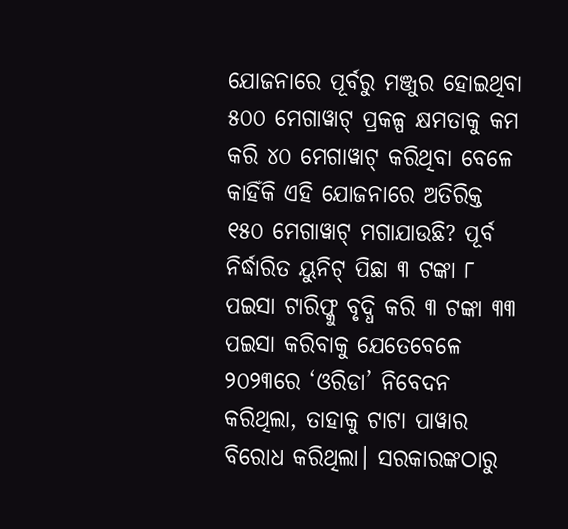ଯୋଜନାରେ ପୂର୍ବରୁ ମଞ୍ଜୁର ହୋଇଥିବା ୫୦୦ ମେଗାୱାଟ୍ ପ୍ରକଳ୍ପ କ୍ଷମତାକୁ କମ କରି ୪୦ ମେଗାୱାଟ୍ କରିଥିବା ବେଳେ କାହିଁକି ଏହି ଯୋଜନାରେ ଅତିରିକ୍ତ ୧୫୦ ମେଗାୱାଟ୍ ମଗାଯାଉଛି? ପୂର୍ବ ନିର୍ଦ୍ଧାରିତ ୟୁନିଟ୍ ପିଛା ୩ ଟଙ୍କା ୮ ପଇସା ଟାରିଫ୍କୁ ବୃଦ୍ଧି କରି ୩ ଟଙ୍କା ୩୩ ପଇସା କରିବାକୁ ଯେତେବେଳେ ୨୦୨୩ରେ ‘ଓରିଡା’ ନିବେଦନ କରିଥିଲା, ତାହାକୁ ଟାଟା ପାୱାର ବିରୋଧ କରିଥିଲା। ସରକାରଙ୍କଠାରୁ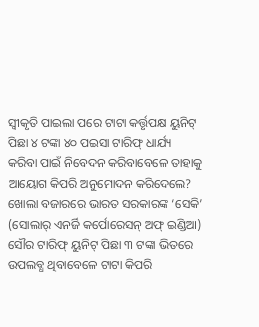ସ୍ୱୀକୃତି ପାଇଲା ପରେ ଟାଟା କର୍ତ୍ତୃପକ୍ଷ ୟୁନିଟ୍ ପିଛା ୪ ଟଙ୍କା ୪୦ ପଇସା ଟାରିଫ୍ ଧାର୍ଯ୍ୟ କରିବା ପାଇଁ ନିବେଦନ କରିବାବେଳେ ତାହାକୁ ଆୟୋଗ କିପରି ଅନୁମୋଦନ କରିଦେଲେ? ଖୋଲା ବଜାରରେ ଭାରତ ସରକାରଙ୍କ ‘ସେକି’ (ସୋଲାର୍ ଏନର୍ଜି କର୍ପୋରେସନ୍ ଅଫ୍ ଇଣ୍ଡିଆ) ସୌର ଟାରିଫ୍ ୟୁନିଟ୍ ପିଛା ୩ ଟଙ୍କା ଭିତରେ ଉପଲବ୍ଧ ଥିବାବେଳେ ଟାଟା କିପରି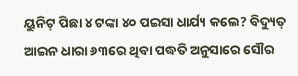ୟୁନିଟ୍ ପିଛା ୪ ଟଙ୍କା ୪୦ ପଇସା ଧାର୍ଯ୍ୟ କଲେ? ବିଦ୍ୟୁତ୍ ଆଇନ ଧାରା ୬୩ରେ ଥିବା ପଦ୍ଧତି ଅନୁସାରେ ସୌର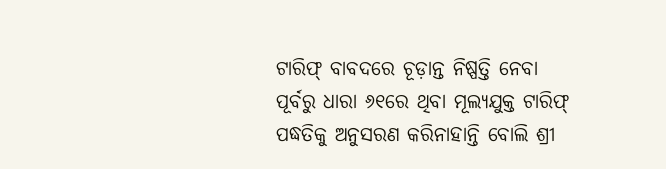ଟାରିଫ୍ ବାବଦରେ ଚୂଡ଼ାନ୍ତ ନିଷ୍ପତ୍ତି ନେବା ପୂର୍ବରୁ ଧାରା ୬୧ରେ ଥିବା ମୂଲ୍ୟଯୁକ୍ତ ଟାରିଫ୍ ପଦ୍ଧତିକୁ ଅନୁସରଣ କରିନାହାନ୍ତି ବୋଲି ଶ୍ରୀ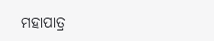ମହାପାତ୍ର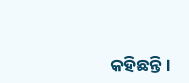କହିଛନ୍ତି।